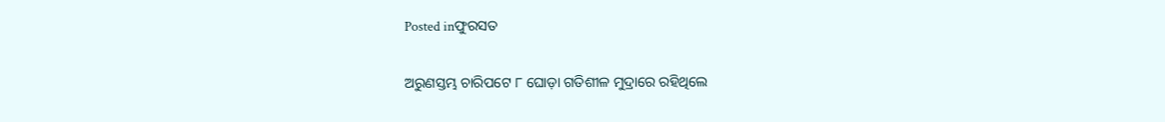Posted inଫୁରସତ

ଅରୁଣସ୍ତମ୍ଭ ଚାରିପଟେ ୮ ଘୋଡ଼ା ଗତିଶୀଳ ମୁଦ୍ରାରେ ରହିଥିଲେ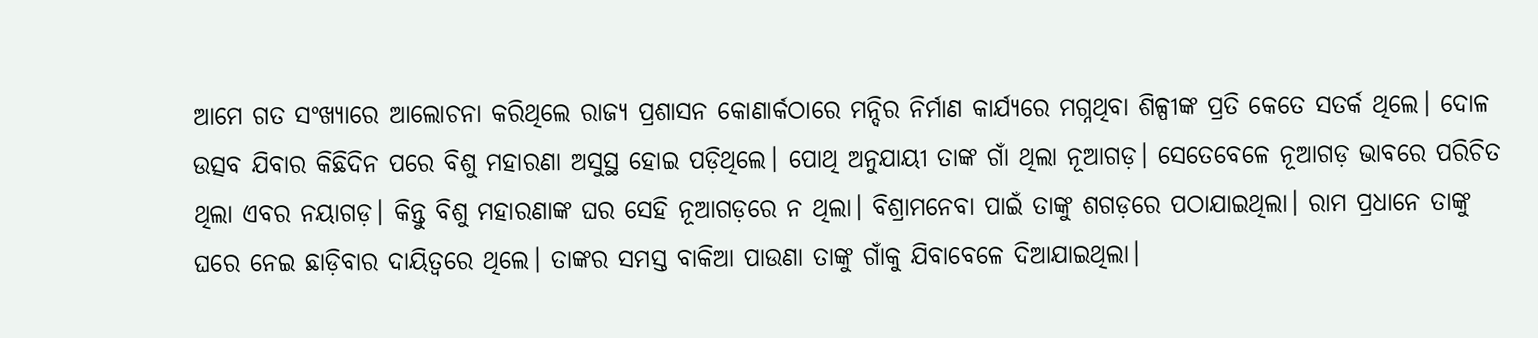ଆମେ ଗତ ସଂଖ୍ୟାରେ ଆଲୋଚନା କରିଥିଲେ ରାଜ୍ୟ ପ୍ରଶାସନ କୋଣାର୍କଠାରେ ମନ୍ଦିର ନିର୍ମାଣ କାର୍ଯ୍ୟରେ ମଗ୍ନଥିବା ଶିଳ୍ପୀଙ୍କ ପ୍ରତି କେତେ ସତର୍କ ଥିଲେ। ଦୋଳ ଉତ୍ସବ ଯିବାର କିଛିଦିନ ପରେ ବିଶୁ ମହାରଣା ଅସୁସ୍ଥ ହୋଇ ପଡ଼ିଥିଲେ। ପୋଥି ଅନୁଯାୟୀ ତାଙ୍କ ଗାଁ ଥିଲା ନୂଆଗଡ଼। ସେତେବେଳେ ନୂଆଗଡ଼ ଭାବରେ ପରିଚିତ ଥିଲା ଏବର ନୟାଗଡ଼। କିନ୍ତୁ ବିଶୁ ମହାରଣାଙ୍କ ଘର ସେହି ନୂଆଗଡ଼ରେ ନ ଥିଲା। ବିଶ୍ରାମନେବା ପାଇଁ ତାଙ୍କୁ ଶଗଡ଼ରେ ପଠାଯାଇଥିଲା। ରାମ ପ୍ରଧାନେ ତାଙ୍କୁ ଘରେ ନେଇ ଛାଡ଼ିବାର ଦାୟିତ୍ୱରେ ଥିଲେ। ତାଙ୍କର ସମସ୍ତ ବାକିଆ ପାଉଣା ତାଙ୍କୁ ଗାଁକୁ ଯିବାବେଳେ ଦିଆଯାଇଥିଲା।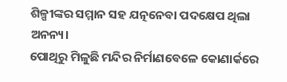ଶିଳ୍ପୀଙ୍କର ସମ୍ମାନ ସହ ଯତ୍ନନେବା ପଦକ୍ଷେପ ଥିଲା ଅନନ୍ୟ।
ପୋଥିରୁ ମିଳୁଛି ମନ୍ଦିର ନିର୍ମାଣବେଳେ କୋଣାର୍କରେ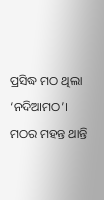ପ୍ରସିଦ୍ଧ ମଠ ଥିଲା ‘ନଦିଆମଠ’। ମଠର ମହନ୍ତ ଥାନ୍ତି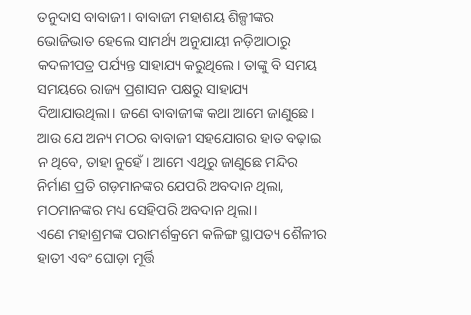ତନୁଦାସ ବାବାଜୀ। ବାବାଜୀ ମହାଶୟ ଶିଳ୍ପୀଙ୍କର ଭୋଜିଭାତ ହେଲେ ସାମର୍ଥ୍ୟ ଅନୁଯାୟୀ ନଡ଼ିଆଠାରୁ କଦଳୀପତ୍ର ପର୍ଯ୍ୟନ୍ତ ସାହାଯ୍ୟ କରୁଥିଲେ। ତାଙ୍କୁ ବି ସମୟ ସମୟରେ ରାଜ୍ୟ ପ୍ରଶାସନ ପକ୍ଷରୁ ସାହାଯ୍ୟ ଦିଆଯାଉଥିଲା। ଜଣେ ବାବାଜୀଙ୍କ କଥା ଆମେ ଜାଣୁଛେ। ଆଉ ଯେ ଅନ୍ୟ ମଠର ବାବାଜୀ ସହଯୋଗର ହାତ ବଢ଼ାଇ ନ ଥିବେ, ତାହା ନୁହେଁ। ଆମେ ଏଥିରୁ ଜାଣୁଛେ ମନ୍ଦିର ନିର୍ମାଣ ପ୍ରତି ଗଡ଼ମାନଙ୍କର ଯେପରି ଅବଦାନ ଥିଲା, ମଠମାନଙ୍କର ମଧ୍ୟ ସେହିପରି ଅବଦାନ ଥିଲା।
ଏଣେ ମହାଶ୍ରମଙ୍କ ପରାମର୍ଶକ୍ରମେ କଳିଙ୍ଗ ସ୍ଥାପତ୍ୟ ଶୈଳୀର ହାତୀ ଏବଂ ଘୋଡ଼ା ମୂର୍ତ୍ତି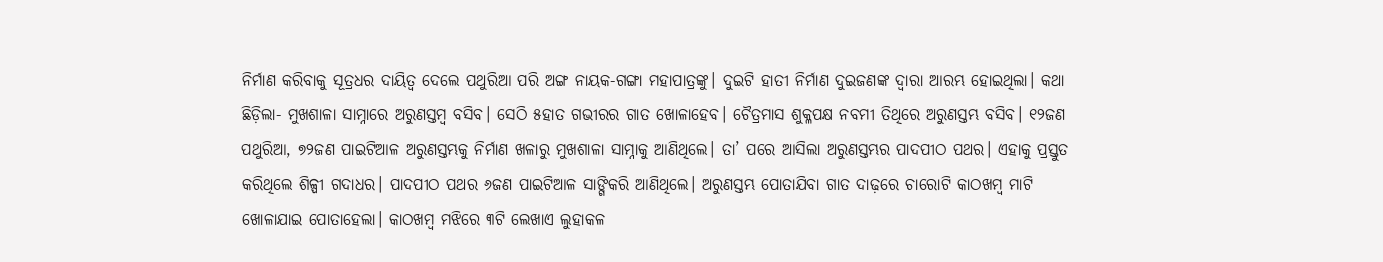ନିର୍ମାଣ କରିବାକୁ ସୂତ୍ରଧର ଦାୟିତ୍ୱ ଦେଲେ ପଥୁରିଆ ପରି ଅଙ୍ଗ ନାୟକ-ଗଙ୍ଗା ମହାପାତ୍ରଙ୍କୁ। ଦୁଇଟି ହାତୀ ନିର୍ମାଣ ଦୁଇଜଣଙ୍କ ଦ୍ୱାରା ଆରମ୍ଭ ହୋଇଥିଲା। କଥା ଛିଡ଼ିଲା- ମୁଖଶାଳା ସାମ୍ନାରେ ଅରୁଣସ୍ତମ୍ବ ବସିବ। ସେଠି ୫ହାତ ଗଭୀରର ଗାତ ଖୋଳାହେବ। ଚୈତ୍ରମାସ ଶୁକ୍ଳପକ୍ଷ ନବମୀ ତିଥିରେ ଅରୁଣସ୍ତମ୍ଭ ବସିବ। ୧୨ଜଣ ପଥୁରିଆ, ୭୨ଜଣ ପାଇଟିଆଳ ଅରୁଣସ୍ତମ୍ଭକୁ ନିର୍ମାଣ ଖଳାରୁ ମୁଖଶାଳା ସାମ୍ନାକୁ ଆଣିଥିଲେ। ତା’ ପରେ ଆସିଲା ଅରୁଣସ୍ତମ୍ଭର ପାଦପୀଠ ପଥର। ଏହାକୁ ପ୍ରସ୍ତୁତ କରିଥିଲେ ଶିଳ୍ପୀ ଗଦାଧର। ପାଦପୀଠ ପଥର ୬ଜଣ ପାଇଟିଆଳ ସାଙ୍ଗିକରି ଆଣିଥିଲେ। ଅରୁଣସ୍ତମ୍ଭ ପୋତାଯିବା ଗାତ ଦାଢ଼ରେ ଚାରୋଟି କାଠଖମ୍ବ ମାଟି ଖୋଳାଯାଇ ପୋତାହେଲା। କାଠଖମ୍ବ ମଝିରେ ୩ଟି ଲେଖାଏ ଲୁହାକଳ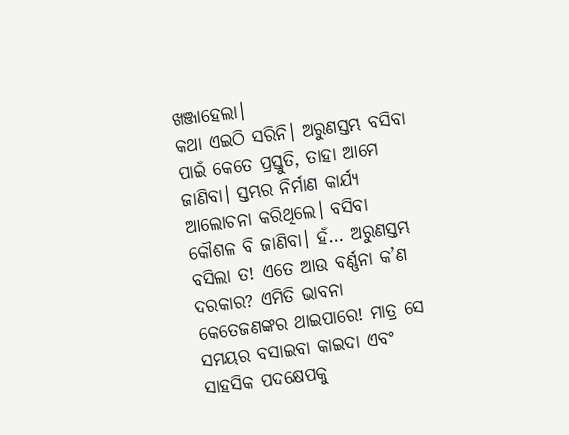ଖଞ୍ଜାହେଲା।
କଥା ଏଇଠି ସରିନି। ଅରୁଣସ୍ତମ୍ଭ ବସିବା ପାଇଁ କେତେ ପ୍ରସ୍ତୁତି, ତାହା ଆମେ ଜାଣିବା। ସ୍ତମ୍ଭର ନିର୍ମାଣ କାର୍ଯ୍ୟ ଆଲୋଚନା କରିଥିଲେ। ବସିବା କୌଶଳ ବି ଜାଣିବା। ହଁ… ଅରୁଣସ୍ତମ୍ଭ ବସିଲା ତ! ଏତେ ଆଉ ବର୍ଣ୍ଣନା କ’ଣ ଦରକାର? ଏମିତି ଭାବନା କେତେଜଣଙ୍କର ଥାଇପାରେ! ମାତ୍ର ସେ ସମୟର ବସାଇବା କାଇଦା ଏବଂ ସାହସିକ ପଦକ୍ଷେପକୁ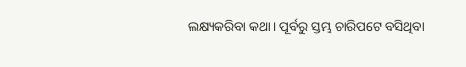ଲକ୍ଷ୍ୟକରିବା କଥା। ପୂର୍ବରୁ ସ୍ତମ୍ଭ ଚାରିପଟେ ବସିଥିବା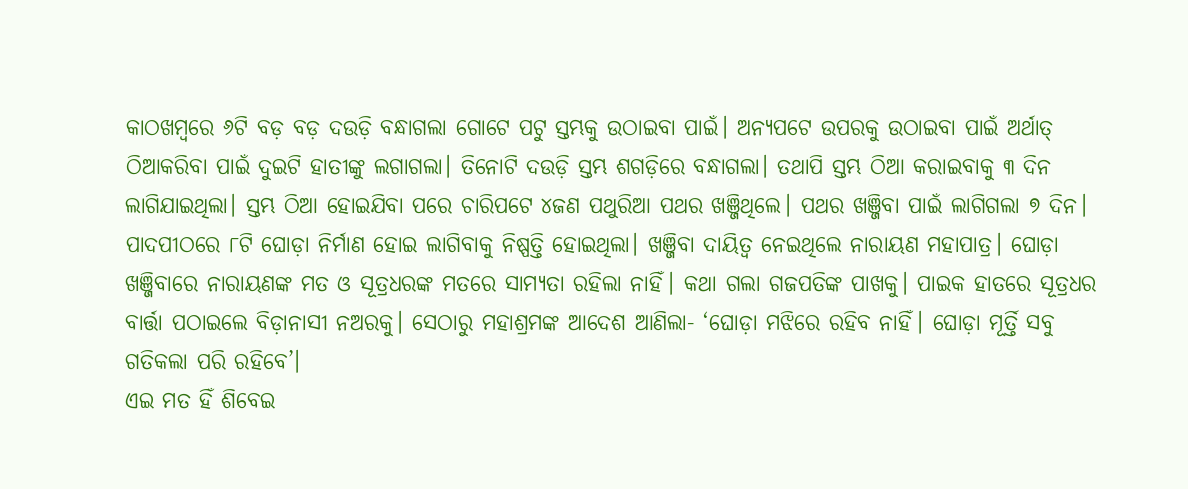କାଠଖମ୍ବରେ ୬ଟି ବଡ଼ ବଡ଼ ଦଉଡ଼ି ବନ୍ଧାଗଲା ଗୋଟେ ପଟୁ ସ୍ତମ୍ଭକୁ ଉଠାଇବା ପାଇଁ। ଅନ୍ୟପଟେ ଉପରକୁ ଉଠାଇବା ପାଇଁ ଅର୍ଥାତ୍‌ ଠିଆକରିବା ପାଇଁ ଦୁଇଟି ହାତୀଙ୍କୁ ଲଗାଗଲା। ତିନୋଟି ଦଉଡ଼ି ସ୍ତମ୍ଭ ଶଗଡ଼ିରେ ବନ୍ଧାଗଲା। ତଥାପି ସ୍ତମ୍ଭ ଠିଆ କରାଇବାକୁ ୩ ଦିନ ଲାଗିଯାଇଥିଲା। ସ୍ତମ୍ଭ ଠିଆ ହୋଇଯିବା ପରେ ଚାରିପଟେ ୪ଜଣ ପଥୁରିଆ ପଥର ଖଞ୍ଜିଥିଲେ। ପଥର ଖଞ୍ଜିବା ପାଇଁ ଲାଗିଗଲା ୭ ଦିନ। ପାଦପୀଠରେ ୮ଟି ଘୋଡ଼ା ନିର୍ମାଣ ହୋଇ ଲାଗିବାକୁ ନିଷ୍ପତ୍ତି ହୋଇଥିଲା। ଖଞ୍ଜିବା ଦାୟିତ୍ୱ ନେଇଥିଲେ ନାରାୟଣ ମହାପାତ୍ର। ଘୋଡ଼ା ଖଞ୍ଜିବାରେ ନାରାୟଣଙ୍କ ମତ ଓ ସୂତ୍ରଧରଙ୍କ ମତରେ ସାମ୍ୟତା ରହିଲା ନାହିଁ। କଥା ଗଲା ଗଜପତିଙ୍କ ପାଖକୁ। ପାଇକ ହାତରେ ସୂତ୍ରଧର ବାର୍ତ୍ତା ପଠାଇଲେ ବିଡ଼ାନାସୀ ନଅରକୁ। ସେଠାରୁ ମହାଶ୍ରମଙ୍କ ଆଦେଶ ଆଣିଲା- ‘ଘୋଡ଼ା ମଝିରେ ରହିବ ନାହିଁ। ଘୋଡ଼ା ମୂର୍ତ୍ତି ସବୁ ଗତିକଲା ପରି ରହିବେ’।
ଏଇ ମତ ହିଁ ଶିବେଇ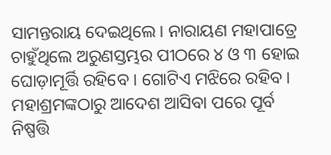ସାମନ୍ତରାୟ ଦେଇଥିଲେ। ନାରାୟଣ ମହାପାତ୍ରେ ଚାହୁଁଥିଲେ ଅରୁଣସ୍ତମ୍ଭର ପୀଠରେ ୪ ଓ ୩ ହୋଇ ଘୋଡ଼ାମୂର୍ତ୍ତି ରହିବେ । ଗୋଟିଏ ମଝିରେ ରହିବ। ମହାଶ୍ରମଙ୍କଠାରୁ ଆଦେଶ ଆସିବା ପରେ ପୂର୍ବ ନିଷ୍ପତ୍ତି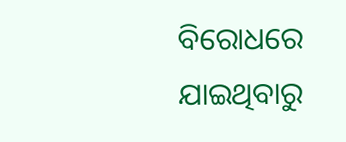ବିରୋଧରେ ଯାଇଥିବାରୁ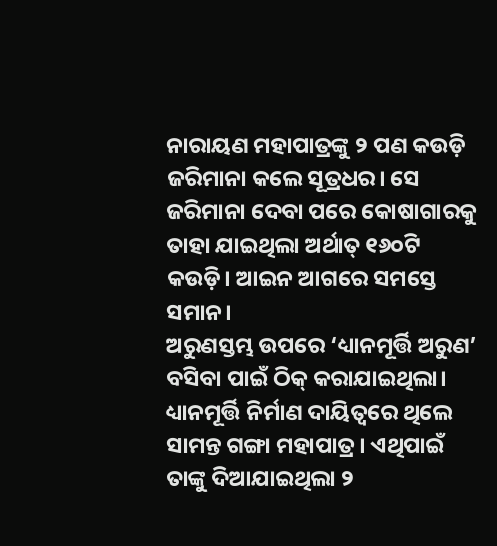ନାରାୟଣ ମହାପାତ୍ରଙ୍କୁ ୨ ପଣ କଉଡ଼ି ଜରିମାନା କଲେ ସୂତ୍ରଧର। ସେ ଜରିମାନା ଦେବା ପରେ କୋଷାଗାରକୁ ତାହା ଯାଇଥିଲା ଅର୍ଥାତ୍‌ ୧୬୦ଟି କଉଡ଼ି। ଆଇନ ଆଗରେ ସମସ୍ତେ ସମାନ।
ଅରୁଣସ୍ତମ୍ଭ ଉପରେ ‘ଧ୍ୟାନମୂର୍ତ୍ତି ଅରୁଣ’ ବସିବା ପାଇଁ ଠିକ୍‌ କରାଯାଇଥିଲା। ଧ୍ୟାନମୂର୍ତ୍ତି ନିର୍ମାଣ ଦାୟିତ୍ୱରେ ଥିଲେ ସାମନ୍ତ ଗଙ୍ଗା ମହାପାତ୍ର। ଏଥିପାଇଁ ତାଙ୍କୁ ଦିଆଯାଇଥିଲା ୨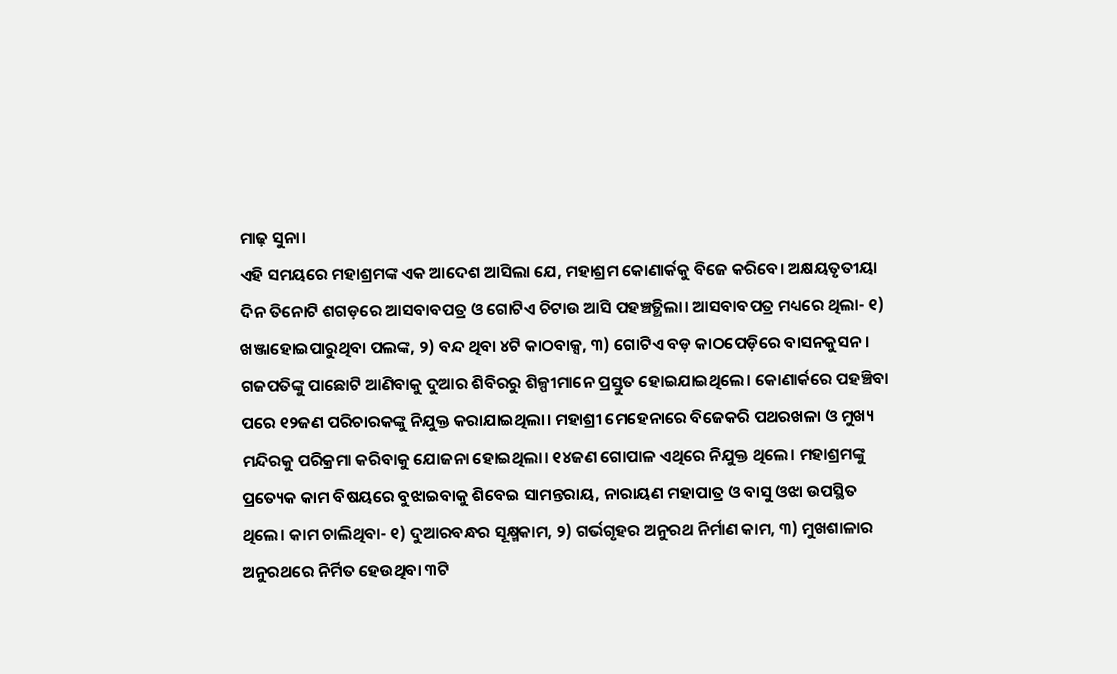ମାଢ଼ ସୁନା।
ଏହି ସମୟରେ ମହାଶ୍ରମଙ୍କ ଏକ ଆଦେଶ ଆସିଲା ଯେ, ମହାଶ୍ରମ କୋଣାର୍କକୁ ବିଜେ କରିବେ। ଅକ୍ଷୟତୃତୀୟା ଦିନ ତିନୋଟି ଶଗଡ଼ରେ ଆସବାବପତ୍ର ଓ ଗୋଟିଏ ଚିଟାଉ ଆସି ପହଞ୍ଚତ୍ଥିଲା। ଆସବାବପତ୍ର ମଧ୍ୟରେ ଥିଲା- ୧) ଖଞ୍ଜାହୋଇପାରୁଥିବା ପଲଙ୍କ, ୨) ବନ୍ଦ ଥିବା ୪ଟି କାଠବାକ୍ସ, ୩) ଗୋଟିଏ ବଡ଼ କାଠପେଡ଼ିରେ ବାସନକୁସନ।
ଗଜପତିଙ୍କୁ ପାଛୋଟି ଆଣିବାକୁ ଦୁଆର ଶିବିରରୁ ଶିଳ୍ପୀମାନେ ପ୍ରସ୍ତୁତ ହୋଇଯାଇଥିଲେ। କୋଣାର୍କରେ ପହଞ୍ଚିବା ପରେ ୧୨ଜଣ ପରିଚାରକଙ୍କୁ ନିଯୁକ୍ତ କରାଯାଇଥିଲା। ମହାଶ୍ରୀ ମେହେନାରେ ବିଜେକରି ପଥରଖଳା ଓ ମୁଖ୍ୟ ମନ୍ଦିରକୁ ପରିକ୍ରମା କରିବାକୁ ଯୋଜନା ହୋଇଥିଲା। ୧୪ଜଣ ଗୋପାଳ ଏଥିରେ ନିଯୁକ୍ତ ଥିଲେ। ମହାଶ୍ରମଙ୍କୁ ପ୍ରତ୍ୟେକ କାମ ବିଷୟରେ ବୁଝାଇବାକୁ ଶିବେଇ ସାମନ୍ତରାୟ, ନାରାୟଣ ମହାପାତ୍ର ଓ ବାସୁ ଓଝା ଉପସ୍ଥିତ ଥିଲେ। କାମ ଚାଲିଥିବା- ୧) ଦୁଆରବନ୍ଧର ସୂକ୍ଷ୍ମକାମ, ୨) ଗର୍ଭଗୃହର ଅନୁରଥ ନିର୍ମାଣ କାମ, ୩) ମୁଖଶାଳାର ଅନୁରଥରେ ନିର୍ମିତ ହେଉଥିବା ୩ଟି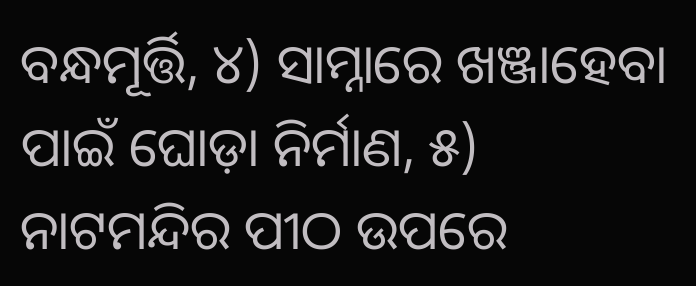ବନ୍ଧମୂର୍ତ୍ତି, ୪) ସାମ୍ନାରେ ଖଞ୍ଜାହେବା ପାଇଁ ଘୋଡ଼ା ନିର୍ମାଣ, ୫) ନାଟମନ୍ଦିର ପୀଠ ଉପରେ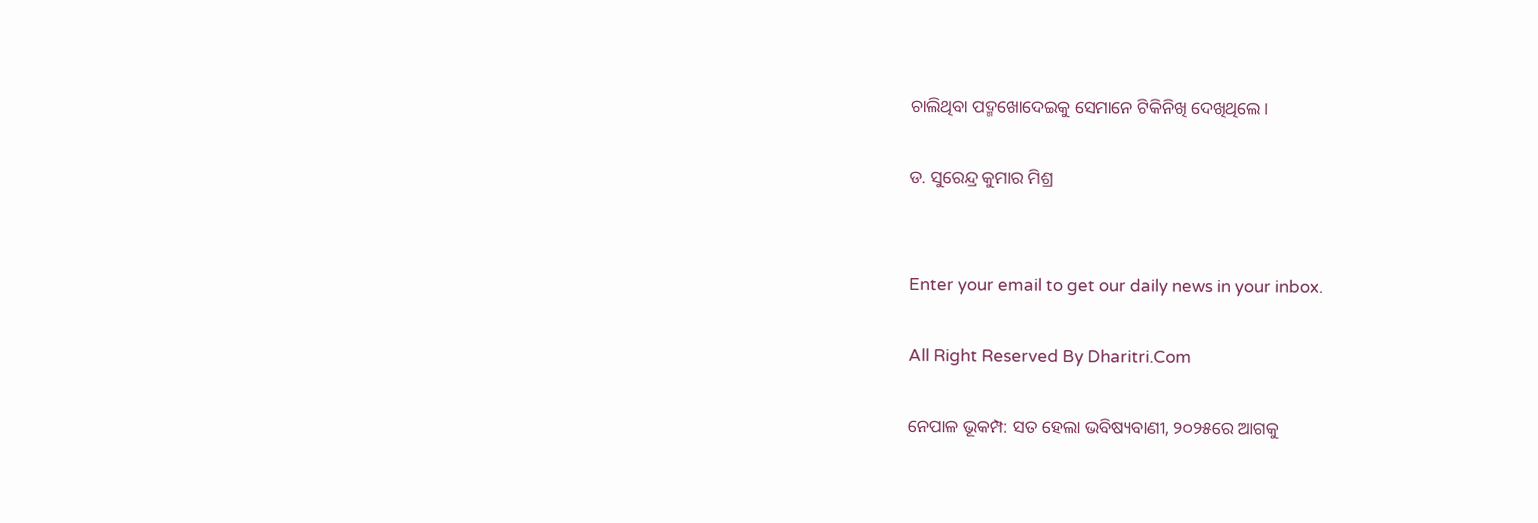ଚାଲିଥିବା ପଦ୍ମଖୋଦେଇକୁ ସେମାନେ ଟିକିନିଖି ଦେଖିଥିଲେ।

ଡ. ସୁରେନ୍ଦ୍ର କୁମାର ମିଶ୍ର


Enter your email to get our daily news in your inbox.

All Right Reserved By Dharitri.Com

ନେପାଳ ଭୂକମ୍ପ: ସତ ହେଲା ଭବିଷ୍ୟବାଣୀ, ୨୦୨୫ରେ ଆଗକୁ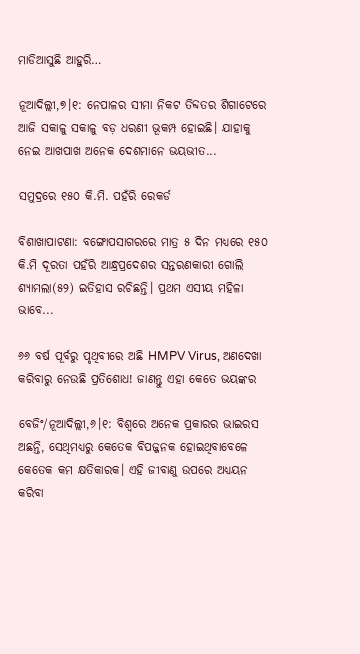ମାଡିଆସୁଛି ଆହୁରି…

ନୂଆଦିଲ୍ଲୀ,୭।୧: ନେପାଳର ସୀମା ନିକଟ ତିବ୍ଦତର ଶିଗାଟେରେ ଆଜି ସକାଳୁ ସକାଳୁ ବଡ଼ ଧରଣୀ ଭୂକମ୍ପ ହୋଇଛି। ଯାହାକୁ ନେଇ ଆଖପାଖ ଅନେକ ଦେଶମାନେ ଭୟଭୀତ...

ସମୁଦ୍ରରେ ୧୫୦ କି.ମି. ପହଁରି ରେକର୍ଡ

ବିଶାଖାପାଟଣା: ବଙ୍ଗୋପସାଗରରେ ମାତ୍ର ୫ ଦିନ ମଧ୍ୟରେ ୧୫୦ କି.ମି ଦୂରତା ପହଁରି ଆନ୍ଧ୍ରପ୍ରଦେଶର ସନ୍ତରଣକାରୀ ଗୋଲି ଶ୍ୟାମଲା(୫୨) ଇତିହାସ ରଚିଛନ୍ତି। ପ୍ରଥମ ଏସୀୟ ମହିଳା ଭାବେ...

୬୬ ବର୍ଷ ପୂର୍ବରୁ ପୃଥିବୀରେ ଅଛି HMPV Virus, ଅଣଦେଖା କରିବାରୁ ନେଉଛି ପ୍ରତିଶୋଧ! ଜାଣନ୍ତୁ ଏହା କେତେ ଭୟଙ୍କର

ବେଜିଂ/ନୂଆଦିଲ୍ଲୀ,୬।୧: ବିଶ୍ୱରେ ଅନେକ ପ୍ରକାରର ଭାଇରସ ଅଛନ୍ତି, ସେଥିମଧ୍ୟରୁ କେତେକ ବିପଜ୍ଜନକ ହୋଇଥିବାବେଳେ କେତେକ କମ କ୍ଷତିକାରକ। ଏହି ଜୀବାଣୁ ଉପରେ ଅଧ୍ୟୟନ କରିବା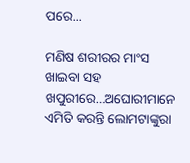ପରେ...

ମଣିଷ ଶରୀରର ମାଂସ ଖାଇବା ସହ ଖପୁରୀରେ…ଅଘୋରୀମାନେ ଏମିତି କରନ୍ତି ଲୋମଟାଙ୍କୁରା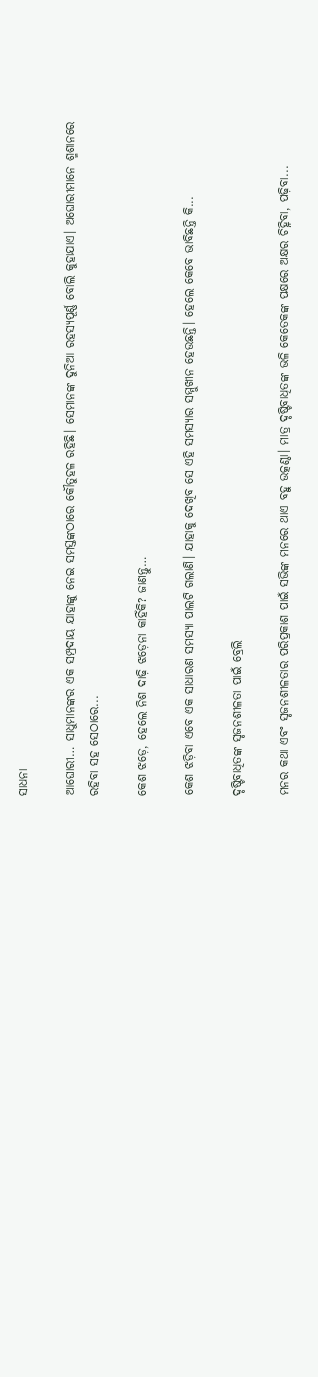ସାଧନା

ଆଘୋରୀ… ସାଧୁମାନଙ୍କର ଏକ ସମ୍ପ୍ରଦାୟ ଯାହାଙ୍କୁ ନେଇ ସମସ୍ତଙ୍କଠାରେ କୌତୁହଳ ରହିଛି। ସେମାନଙ୍କ ଦୁନିଆ ରହସ୍ୟପୂର୍ଣ୍ଣ ବୋଲି କୁହାଯାଏ। ଅଘୋରୀମାନେ ଶ୍ମଶାନରେ ରହିବା ସହ ସେଠାରେ...

କେଶ ଝଡ଼େ, ହେଲେ ନିଶ ଦାଢ଼ି ଝଡ଼େନା କାହିଁକି? ଜାଣନ୍ତୁ…

କେଶ ଝଡ଼ିବା ଏବେ ଏକ ସାଧାରଣ ସମସ୍ୟା ପାଲଟି ଗଲାଣି। ଯାହାକୁ ଦେଖିବ ସେ ଏହି ସମସ୍ୟାର ସମ୍ମୁଖୀନ ହେଉଛନ୍ତି। ହେଲେ କେବେ ଭାବିଛନ୍ତି କି...

ଦୃଷ୍ଟିବାଧିତଙ୍କ ସୃଜନଶୀଳତା ପାଇଁ ବ୍ରେଲି

ମନର କଥା ଏବଂ ସୃଜନଶୀଳତାର ପରିପ୍ରକାଶ ପାଇଁ ସଭିଙ୍କ ମନରେ ଥାଏ ବହୁ ଉତ୍କଣ୍ଠା। ମାତ୍ର ଦୃଷ୍ଟିବାଧିତଙ୍କ ଭଳି କେତେକଙ୍କ ପକ୍ଷରେ ଅକ୍ଷର ଚିହ୍ନିବା, ପଢ଼ିବା...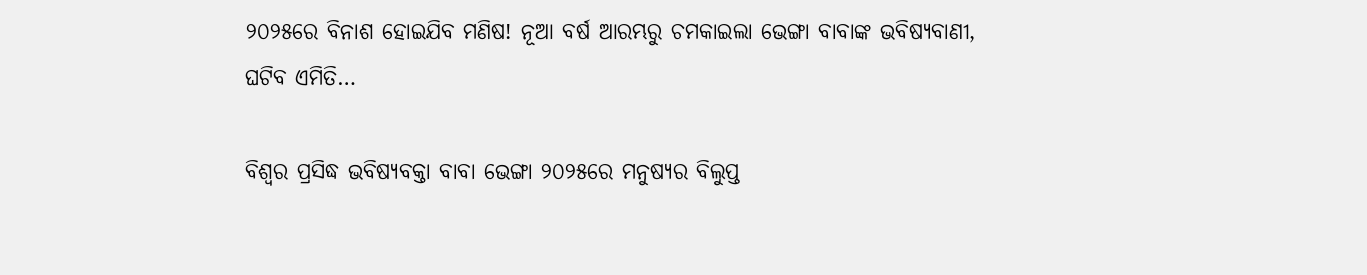୨୦୨୫ରେ ବିନାଶ ହୋଇଯିବ ମଣିଷ! ନୂଆ ବର୍ଷ ଆରମ୍ଭରୁ ଚମକାଇଲା ଭେଙ୍ଗା ବାବାଙ୍କ ଭବିଷ୍ୟବାଣୀ, ଘଟିବ ଏମିତି…

ବିଶ୍ୱର ପ୍ରସିଦ୍ଧ ଭବିଷ୍ୟବକ୍ତା ବାବା ଭେଙ୍ଗା ୨୦୨୫ରେ ମନୁଷ୍ୟର ବିଲୁପ୍ତ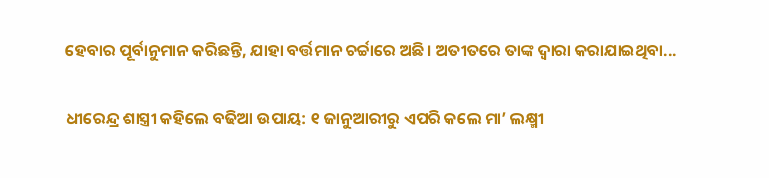ହେବାର ପୂର୍ବାନୁମାନ କରିଛନ୍ତି, ଯାହା ବର୍ତ୍ତମାନ ଚର୍ଚ୍ଚାରେ ଅଛି। ଅତୀତରେ ତାଙ୍କ ଦ୍ୱାରା କରାଯାଇଥିବା...

ଧୀରେନ୍ଦ୍ର ଶାସ୍ତ୍ରୀ କହିଲେ ବଢିଆ ଉପାୟ: ୧ ଜାନୁଆରୀରୁ ଏପରି କଲେ ମା’ ଲକ୍ଷ୍ମୀ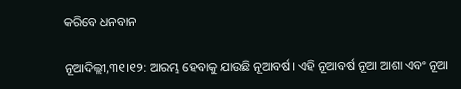କରିବେ ଧନବାନ

ନୂଆଦିଲ୍ଲୀ,୩୧।୧୨: ଆରମ୍ଭ ହେବାକୁ ଯାଉଛି ନୂଆବର୍ଷ। ଏହି ନୂଆବର୍ଷ ନୂଆ ଆଶା ଏବଂ ନୂଆ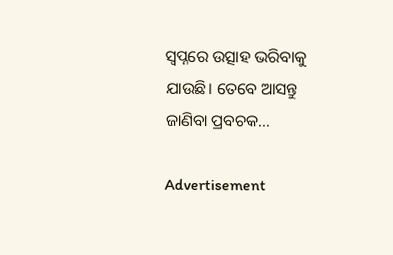ସ୍ୱପ୍ନରେ ଉତ୍ସାହ ଭରିବାକୁ ଯାଉଛି। ତେବେ ଆସନ୍ତୁ ଜାଣିବା ପ୍ରବଚକ...

Advertisement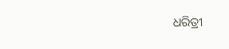ଧରିତ୍ରୀ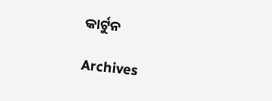କାର୍ଟୁନ

Archives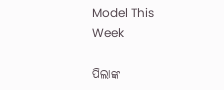Model This Week

ପିଲାଙ୍କ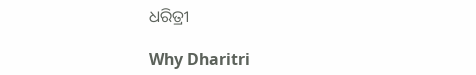ଧରିତ୍ରୀ

Why Dharitri